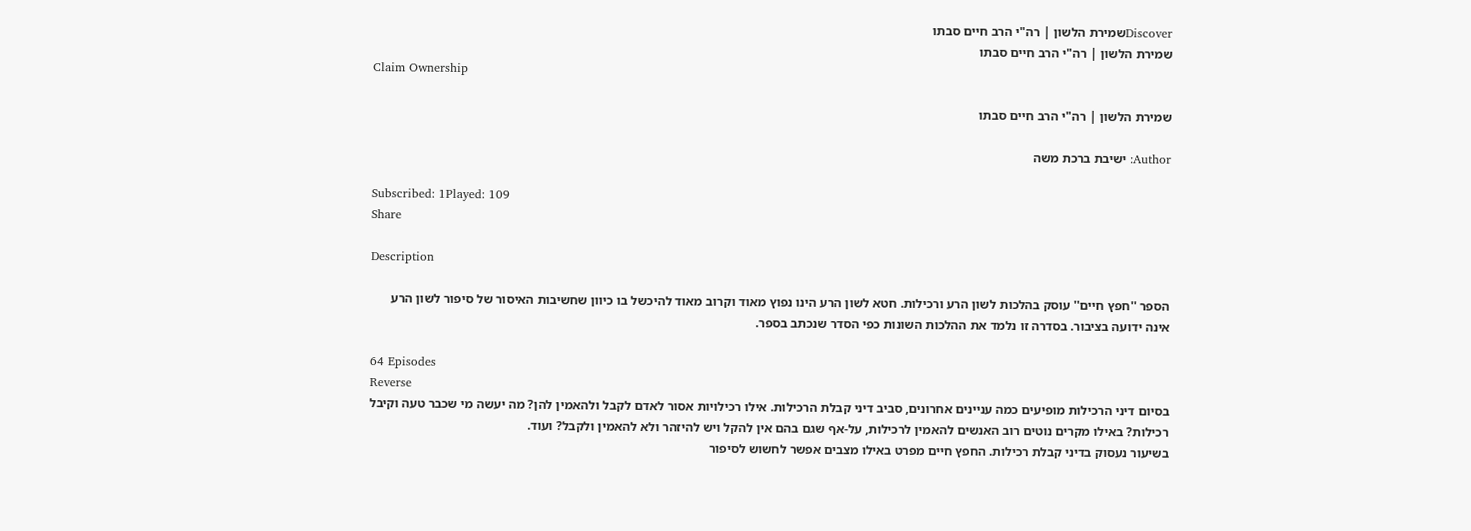Discoverשמירת הלשון | רה"י הרב חיים סבתו
שמירת הלשון | רה"י הרב חיים סבתו
Claim Ownership

שמירת הלשון | רה"י הרב חיים סבתו

Author: ישיבת ברכת משה

Subscribed: 1Played: 109
Share

Description

הספר ''חפץ חיים'' עוסק בהלכות לשון הרע ורכילות. חטא לשון הרע הינו נפוץ מאוד וקרוב מאוד להיכשל בו כיוון שחשיבות האיסור של סיפור לשון הרע אינה ידועה בציבור. בסדרה זו נלמד את ההלכות השונות כפי הסדר שנכתב בספר.

64 Episodes
Reverse
בסיום דיני הרכילות מופיעים כמה עניינים אחרונים, סביב דיני קבלת הרכילות. אילו רכילויות אסור לאדם לקבל ולהאמין להן? מה יעשה מי שכבר טעה וקיבל רכילות? באילו מקרים נוטים רוב האנשים להאמין לרכילות, על-אף שגם בהם אין להקל ויש להיזהר ולא להאמין ולקבל? ועוד.
בשיעור נעסוק בדיני קבלת רכילות. החפץ חיים מפרט באילו מצבים אפשר לחשוש לסיפור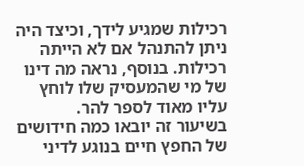רכילות שמגיע לידך, וכיצד היה ניתן להתנהל אם לא הייתה רכילות. בנוסף, נראה מה דינו של מי שהמעסיק שלו לוחץ עליו מאוד לספר להר.
בשיעור זה יובאו כמה חידושים של החפץ חיים בנוגע לדיני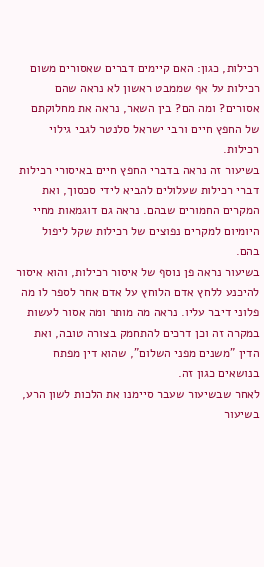רכילות, כגון: האם קיימים דברים שאסורים משום רכילות על אף שממבט ראשון לא נראה שהם אסורים? ומה הם? בין השאר, נראה את מחלוקתם של החפץ חיים ורבי ישראל סלנטר לגבי גילוי רכילות.
בשיעור זה נראה בדברי החפץ חיים באיסורי רכילות דברי רכילות שעלולים להביא לידי סכסוך, ואת המקרים החמורים שבהם. נראה גם דוגמאות מחיי היומיום למקרים נפוצים של רכילות שקל ליפול בהם.
בשיעור נראה פן נוסף של איסור רכילות, והוא איסור להיכנע ללחץ אדם הלוחץ על אדם אחר לספר לו מה פלוני דיבר עליו. נראה מה מותר ומה אסור לעשות במקרה זה וכן דרכים להתחמק בצורה טובה, ואת הדין "משנים מפני השלום", שהוא דין מפתח בנושאים כגון זה.
לאחר שבשיעור שעבר סיימנו את הלכות לשון הרע, בשיעור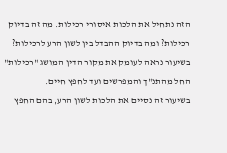הזה נתחיל את הלכות איסורי רכילות. מה זה בדיוק רכילות? ומה בדיוק ההבדל בין לשון הרע לרכילות? בשיעור נראה לעומק את מקור הדין המושג "רכילות" החל מהתנ"ך והמפרשים ועד לחפץ חיים.
בשיעור זה נסיים את הלכות לשון הרע, בהם החפץ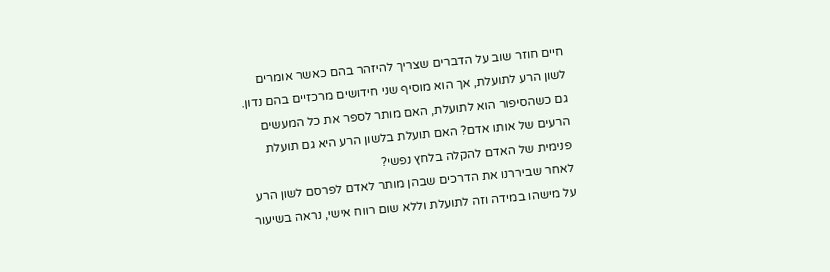חיים חוזר שוב על הדברים שצריך להיזהר בהם כאשר אומרים לשון הרע לתועלת, אך הוא מוסיף שני חידושים מרכזיים בהם נדון. גם כשהסיפור הוא לתועלת, האם מותר לספר את כל המעשים הרעים של אותו אדם? האם תועלת בלשון הרע היא גם תועלת פנימית של האדם להקלה בלחץ נפשי?
לאחר שביררנו את הדרכים שבהן מותר לאדם לפרסם לשון הרע על מישהו במידה וזה לתועלת וללא שום רווח אישי, נראה בשיעור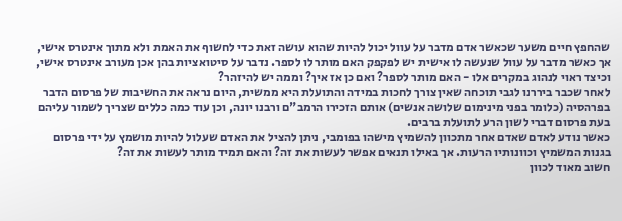שהחפץ חיים משער שכאשר אדם מדבר על עוול יכול להיות שהוא עושה זאת כדי לחשוף את האמת ולא מתוך אינטרס אישי, אך כאשר מדבר על עוול שנעשה לו אישית יש לפקפק האם מותר לו לספר. נדבר על סיטואציות בהן אכן מעורב אינטרס אישי, וכיצד ראוי לנהוג במקרים אלו - האם מותר לספר? ואם כן אז איך? וממה יש להיזהר?
לאחר שכבר ביררנו לגבי תוכחה שאין צורך לחכות במידה והתועלת היא ממשית, היום נראה את החשיבות של פרסום הדבר בפרהסיה (כלומר בפני מינימום שלושה אנשים) אותם הזכירו הרמב"ם ורבנו יונה, וכן עוד כמה כללים שצריך לשמור עליהם בעת פרסום דברי לשון הרע לתועלת ברבים.
כאשר נודע לאדם שאדם אחר מתכוון להשמיץ מישהו בפומבי, ניתן להציל את האדם שעלול להיות מושמץ על ידי פרסום בגנות המשמיץ וכוונותיו הרעות. אך באילו תנאים אפשר לעשות את זה? והאם תמיד מותר לעשות את זה?
חשוב מאוד לכוון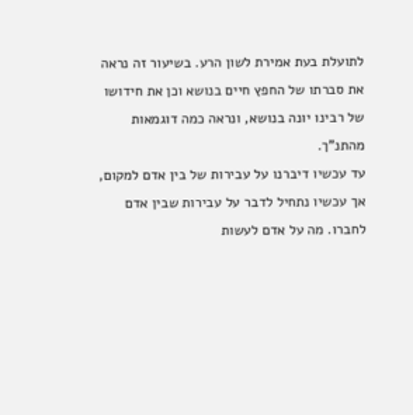לתועלת בעת אמירת לשון הרע. בשיעור זה נראה את סברתו של החפץ חיים בנושא וכן את חידושו של רבינו יונה בנושא, ונראה כמה דוגמאות מהתנ"ך.
עד עכשיו דיברנו על עבירות של בין אדם למקום, אך עכשיו נתחיל לדבר על עבירות שבין אדם לחברו. מה על אדם לעשות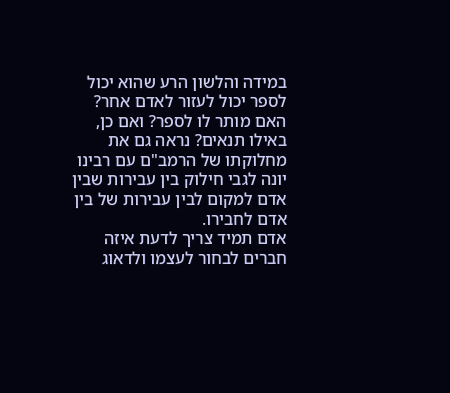במידה והלשון הרע שהוא יכול לספר יכול לעזור לאדם אחר? האם מותר לו לספר? ואם כן, באילו תנאים? נראה גם את מחלוקתו של הרמב"ם עם רבינו יונה לגבי חילוק בין עבירות שבין אדם למקום לבין עבירות של בין אדם לחבירו.
אדם תמיד צריך לדעת איזה חברים לבחור לעצמו ולדאוג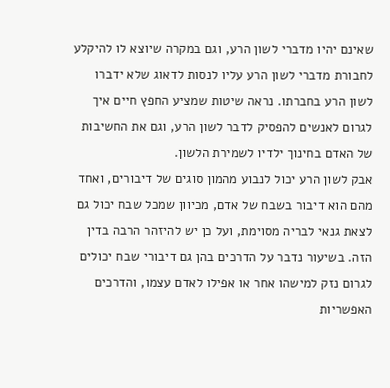שאינם יהיו מדברי לשון הרע, וגם במקרה שיוצא לו להיקלע לחבורת מדברי לשון הרע עליו לנסות לדאוג שלא ידברו לשון הרע בחברתו. נראה שיטות שמציע החפץ חיים איך לגרום לאנשים להפסיק לדבר לשון הרע, וגם את החשיבות של האדם בחינוך ילדיו לשמירת הלשון.
אבק לשון הרע יכול לנבוע מהמון סוגים של דיבורים, ואחד מהם הוא דיבור בשבח של אדם, מכיוון שמכל שבח יכול גם לצאת גנאי לבריה מסוימת, ועל כן יש להיזהר הרבה בדין הזה. בשיעור נדבר על הדרכים בהן גם דיבורי שבח יכולים לגרום נזק למישהו אחר או אפילו לאדם עצמו, והדרכים האפשריות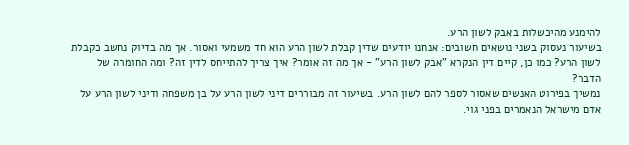להימנע מהיכשלות באבק לשון הרע.
בשיעור נעסוק בשני נושאים חשובים: אנחנו יודעים שדין קבלת לשון הרע הוא חד משמעי ואסור. אך מה בדיוק נחשב כקבלת לשון הרע? כמו כן, קיים דין הנקרא "אבק לשון הרע" - אך מה זה אומר? איך צריך להתייחס לדין זה? ומה החומרה של הדבר?
נמשיך בפירוט האנשים שאסור לספר להם לשון הרע. בשיעור זה מבוררים דיני לשון הרע על בן משפחה ודיני לשון הרע על אדם מישראל הנאמרים בפני גוי.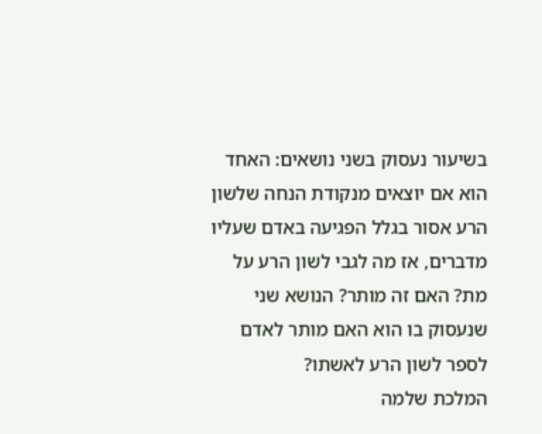בשיעור נעסוק בשני נושאים: האחד הוא אם יוצאים מנקודת הנחה שלשון הרע אסור בגלל הפגיעה באדם שעליו מדברים, אז מה לגבי לשון הרע על מת? האם זה מותר? הנושא שני שנעסוק בו הוא האם מותר לאדם לספר לשון הרע לאשתו?
המלכת שלמה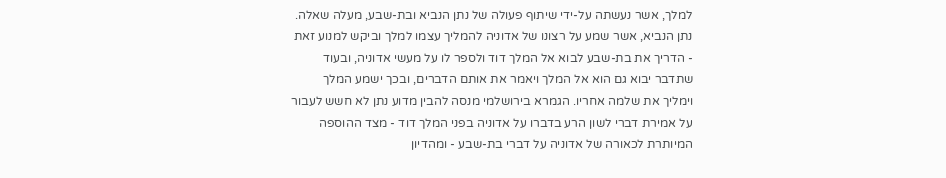למלך, אשר נעשתה על-ידי שיתוף פעולה של נתן הנביא ובת-שבע, מעלה שאלה. נתן הנביא, אשר שמע על רצונו של אדוניה להמליך עצמו למלך וביקש למנוע זאת - הדריך את בת-שבע לבוא אל המלך דוד ולספר לו על מעשי אדוניה, ובעוד שתדבר יבוא גם הוא אל המלך ויאמר את אותם הדברים, ובכך ישמע המלך וימליך את שלמה אחריו. הגמרא בירושלמי מנסה להבין מדוע נתן לא חשש לעבור על אמירת דברי לשון הרע בדברו על אדוניה בפני המלך דוד - מצד ההוספה המיותרת לכאורה של אדוניה על דברי בת-שבע - ומהדיון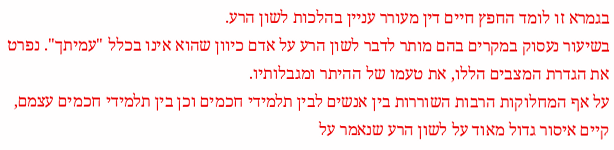בגמרא זו לומד החפץ חיים דין מעורר עניין בהלכות לשון הרע.
בשיעור נעסוק במקרים בהם מותר לדבר לשון הרע על אדם כיוון שהוא אינו בכלל "עמיתך". נפרט את הגדרת המצבים הללו, את טעמו של ההיתר ומגבלותיו.
על אף המחלוקות הרבות השוררות בין אנשים לבין תלמידי חכמים וכן בין תלמידי חכמים עצמם, קיים איסור גדול מאוד על לשון הרע שנאמר על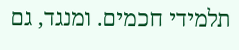תלמידי חכמים. ומנגד, גם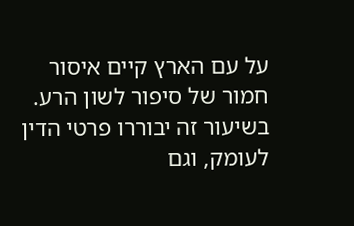על עם הארץ קיים איסור חמור של סיפור לשון הרע. בשיעור זה יבוררו פרטי הדין לעומק, וגם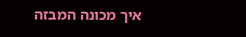איך מכונה המבזה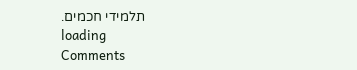תלמידי חכמים.
loading
Comments